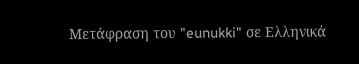Μετάφραση του "eunukki" σε Ελληνικά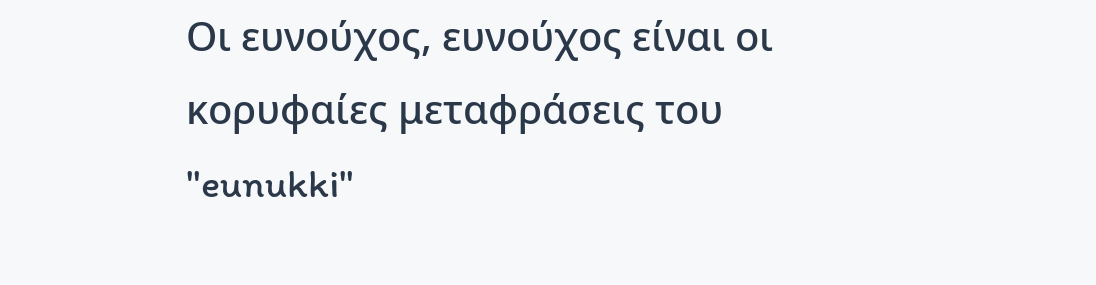Οι ευνούχος, ευνούχος είναι οι κορυφαίες μεταφράσεις του "eunukki"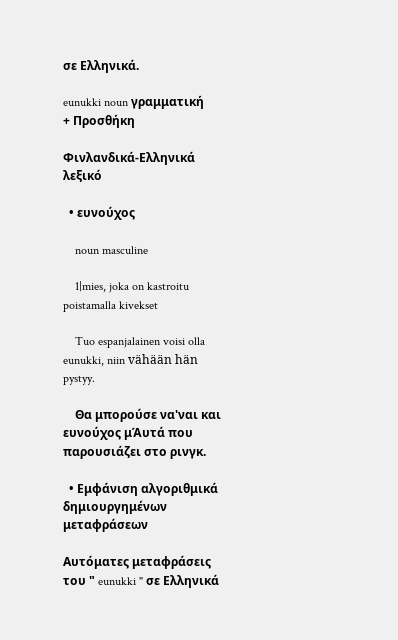σε Ελληνικά.

eunukki noun γραμματική
+ Προσθήκη

Φινλανδικά-Ελληνικά λεξικό

  • ευνούχος

    noun masculine

    1|mies, joka on kastroitu poistamalla kivekset

    Tuo espanjalainen voisi olla eunukki, niin vähään hän pystyy.

    Θα μπορούσε να'ναι και ευνούχος μΆυτά που παρουσιάζει στο ρινγκ.

  • Εμφάνιση αλγοριθμικά δημιουργημένων μεταφράσεων

Αυτόματες μεταφράσεις του " eunukki " σε Ελληνικά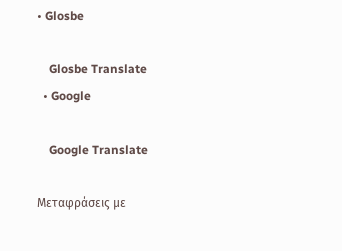• Glosbe

    Glosbe Translate
  • Google

    Google Translate

Μεταφράσεις με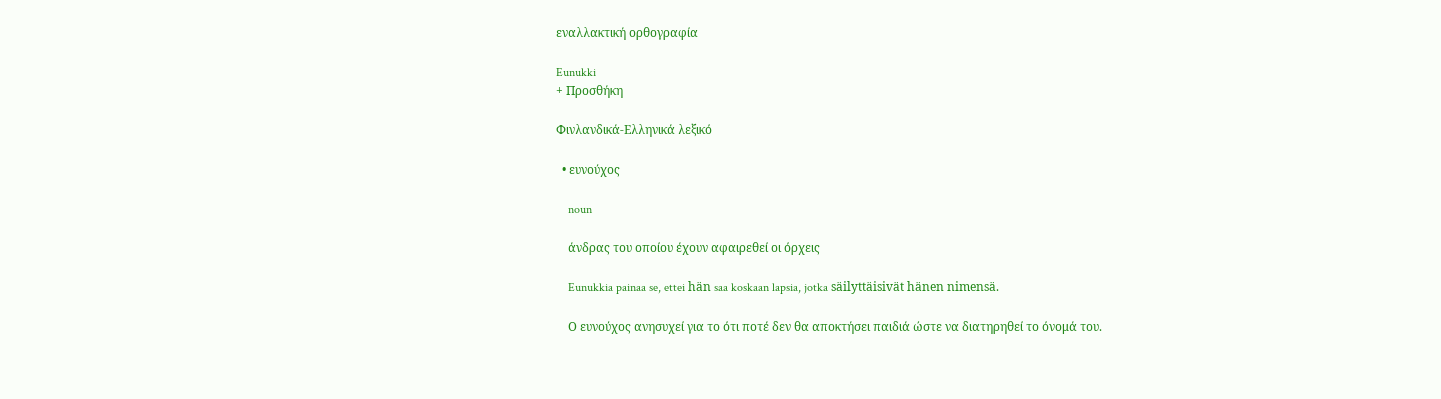εναλλακτική ορθογραφία

Eunukki
+ Προσθήκη

Φινλανδικά-Ελληνικά λεξικό

  • ευνούχος

    noun

    άνδρας του οποίου έχουν αφαιρεθεί οι όρχεις

    Eunukkia painaa se, ettei hän saa koskaan lapsia, jotka säilyttäisivät hänen nimensä.

    Ο ευνούχος ανησυχεί για το ότι ποτέ δεν θα αποκτήσει παιδιά ώστε να διατηρηθεί το όνομά του.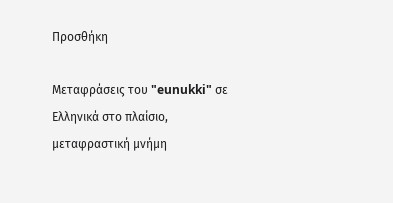Προσθήκη

Μεταφράσεις του "eunukki" σε Ελληνικά στο πλαίσιο, μεταφραστική μνήμη